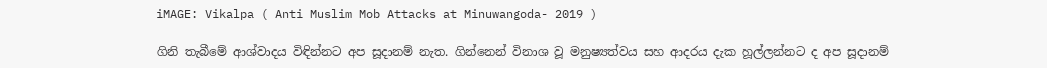iMAGE: Vikalpa ( Anti Muslim Mob Attacks at Minuwangoda- 2019 )

ගිනි තැබීමේ ආශ්වාදය විඳින්නට අප සූදානම් නැත. ගින්නෙන් විනාශ වූ මනුෂ්‍යත්වය සහ ආදරය දැක හූල්ලන්නට ද අප සූදානම්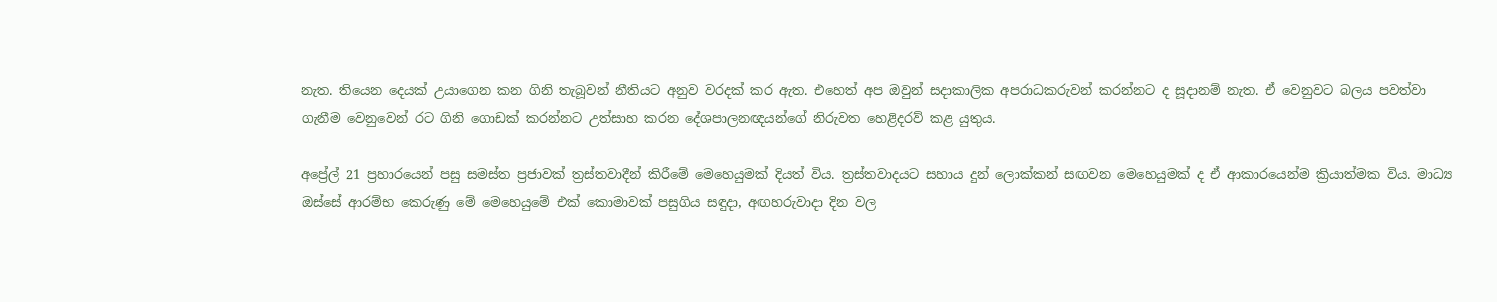නැත. තියෙන දෙයක් උයාගෙන කන ගිනි තැබූවන් නීතියට අනුව වරදක් කර ඇත. එහෙත් අප ඔවුන් සදාකාලික අපරාධකරුවන් කරන්නට ද සූදානම් නැත. ඒ වෙනුවට බලය පවත්වා ගැනීම වෙනුවෙන් රට ගිනි ගොඩක් කරන්නට උත්සාහ කරන දේශපාලනඥයන්ගේ නිරුවත හෙළිදරව් කළ යුතුය.

අප්‍රේල් 21 ප්‍රහාරයෙන් පසු සමස්ත ප්‍රජාවක් ත්‍රස්තවාදීන් කිරීමේ මෙහෙයුමක් දියත් විය. ත්‍රස්තවාදයට සහාය දුන් ලොක්කන් සඟවන මෙහෙයුමක් ද ඒ ආකාරයෙන්ම ක්‍රියාත්මක විය. මාධ්‍ය ඔස්සේ ආරම්භ කෙරුණු මේ මෙහෙයුමේ එක් කොමාවක් පසුගිය සඳුදා, අඟහරුවාදා දින වල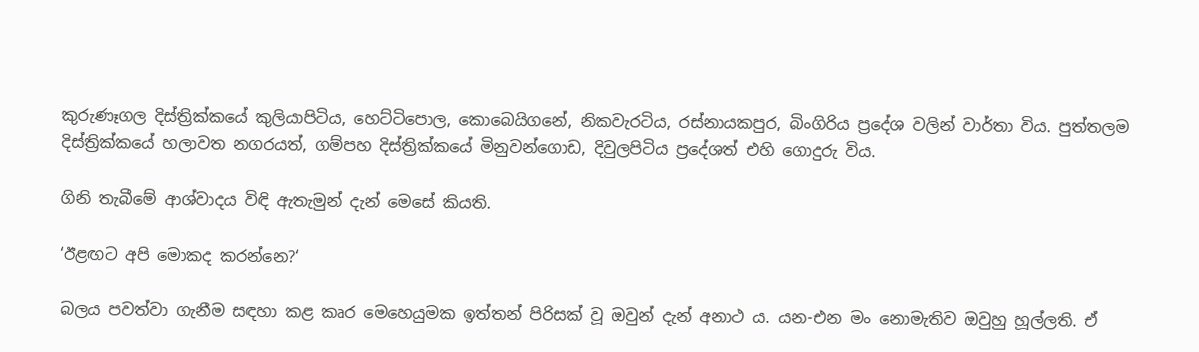කුරුණෑගල දිස්ත්‍රික්කයේ කුලියාපිටිය, හෙට්ටිපොල, කොබෙයිගනේ, නිකවැරටිය, රස්නායකපුර, බිංගිරිය ප්‍රදේශ වලින් වාර්තා විය. පුත්තලම දිස්ත්‍රික්කයේ හලාවත නගරයත්, ගම්පහ දිස්ත්‍රික්කයේ මිනුවන්ගොඩ, දිවුලපිටිය ප්‍රදේශත් එහි ගොදුරු විය.

ගිනි තැබීමේ ආශ්වාදය විඳි ඇතැමුන් දැන් මෙසේ කියති.

‘ඊළඟට අපි මොකද කරන්නෙ?‘

බලය පවත්වා ගැනීම සඳහා කළ කෘර මෙහෙයුමක ඉත්තන් පිරිසක් වූ ඔවුන් දැන් අනාථ ය. යන-එන මං නොමැතිව ඔවුහු හූල්ලති. ඒ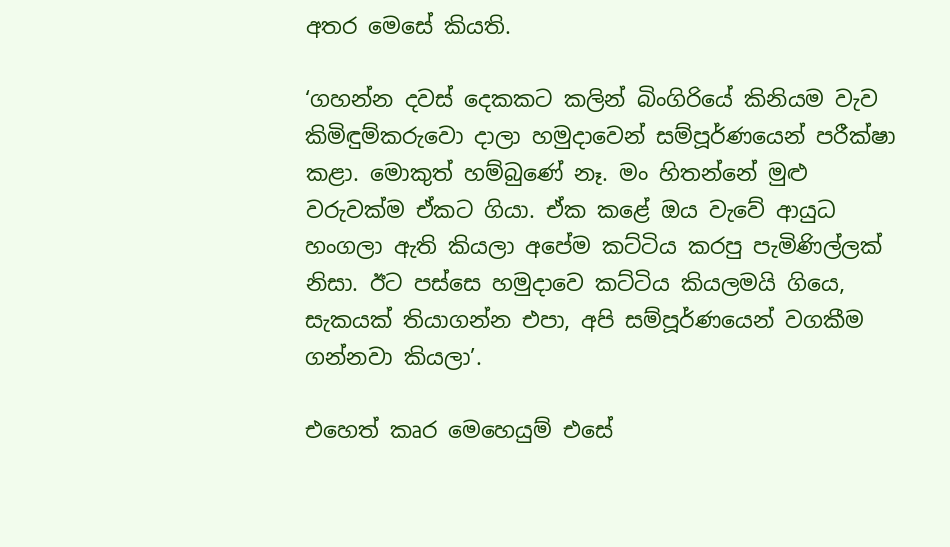අතර මෙසේ කියති.

‘ගහන්න දවස් දෙකකට කලින් බිංගිරියේ කිනියම වැව කිමිඳුම්කරුවො දාලා හමුදාවෙන් සම්පූර්ණයෙන් පරීක්ෂා කළා. මොකුත් හම්බුණේ නෑ. මං හිතන්නේ මුළු වරුවක්ම ඒකට ගියා. ඒක කළේ ඔය වැවේ ආයුධ හංගලා ඇති කියලා අපේම කට්ටිය කරපු පැමිණිල්ලක් නිසා. ඊට පස්සෙ හමුදාවෙ කට්ටිය කියලමයි ගියෙ, සැකයක් තියාගන්න එපා, අපි සම්පූර්ණයෙන් වගකීම ගන්නවා කියලා’.

එහෙත් කෘර මෙහෙයුම් එසේ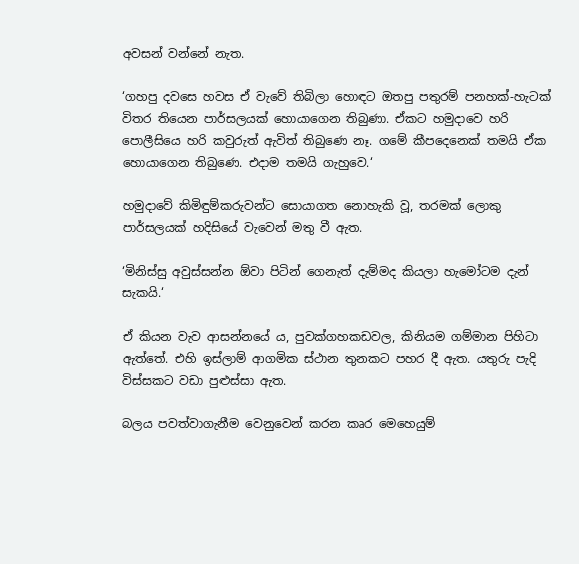අවසන් වන්නේ නැත.

‘ගහපු දවසෙ හවස ඒ වැවේ තිබිලා හොඳට ඔතපු පතුරම් පනහක්-හැටක් විතර තියෙන පාර්සලයක් හොයාගෙන තිබුණා. ඒකට හමුදාවෙ හරි පොලීසියෙ හරි කවුරුත් ඇවිත් තිබුණෙ නෑ. ගමේ කීපදෙනෙක් තමයි ඒක හොයාගෙන තිබුණෙ. එදාම තමයි ගැහුවෙ.‘

හමුදාවේ කිමිඳුම්කරුවන්ට සොයාගත නොහැකි වූ, තරමක් ලොකු පාර්සලයක් හදිසියේ වැවෙන් මතු වී ඇත.

‘මිනිස්සු අවුස්සන්න ඕවා පිටින් ගෙනැත් දැම්මද කියලා හැමෝටම දැන් සැකයි.‘

ඒ කියන වැව ආසන්නයේ ය, පුවක්ගහකඩවල, කිනියම ගම්මාන පිහිටා ඇත්තේ. එහි ඉස්ලාම් ආගමික ස්ථාන තුනකට පහර දී ඇත. යතුරු පැදි විස්සකට වඩා පුළුස්සා ඇත.

බලය පවත්වාගැනීම වෙනුවෙන් කරන කෘර මෙහෙයුම්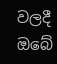වලදී ඔබේ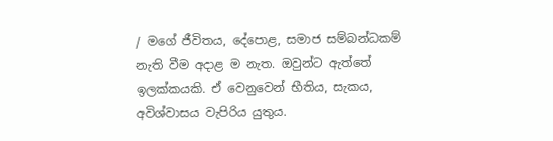/ මගේ ජීවිතය, දේපොළ, සමාජ සම්බන්ධකම් නැති වීම අදාළ ම නැත. ඔවුන්ට ඇත්තේ ඉලක්කයකි. ඒ වෙනුවෙන් භීතිය, සැකය, අවිශ්වාසය වැපිරිය යුතුය.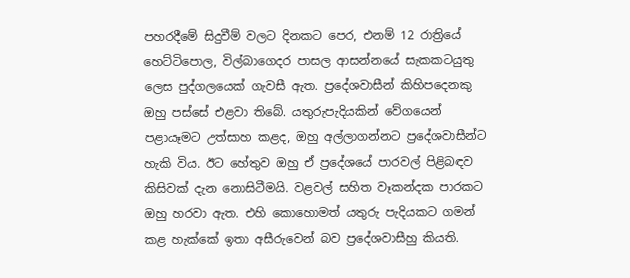පහරදීමේ සිදුවීම් වලට දිනකට පෙර, එනම් 12 රාත්‍රියේ හෙට්ටිපොල, විල්බාගෙදර පාසල ආසන්නයේ සැකකටයුතු ලෙස පුද්ගලයෙක් ගැවසී ඇත. ප්‍රදේශවාසීන් කිහිපදෙනකු ඔහු පස්සේ එළවා තිබේ. යතුරුපැදියකින් වේගයෙන් පළායෑමට උත්සාහ කළද, ඔහු අල්ලාගන්නට ප්‍රදේශවාසීන්ට හැකි විය. ඊට හේතුව ඔහු ඒ ප්‍රදේශයේ පාරවල් පිළිබඳව කිසිවක් දැන නොසිටීමයි. වළවල් සහිත වෑකන්දක පාරකට ඔහු හරවා ඇත. එහි කොහොමත් යතුරු පැදියකට ගමන් කළ හැක්කේ ඉතා අසීරුවෙන් බව ප්‍රදේශවාසීහු කියති.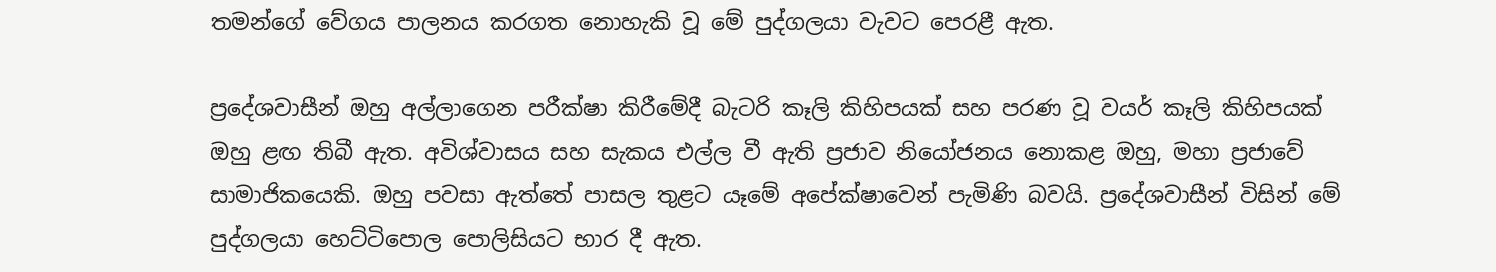තමන්ගේ වේගය පාලනය කරගත නොහැකි වූ මේ පුද්ගලයා වැවට පෙරළී ඇත.

ප්‍රදේශවාසීන් ඔහු අල්ලාගෙන පරීක්ෂා කිරීමේදී බැටරි කෑලි කිහිපයක් සහ පරණ වූ වයර් කෑලි කිහිපයක් ඔහු ළඟ තිබී ඇත. අවිශ්වාසය සහ සැකය එල්ල වී ඇති ප්‍රජාව නියෝජනය නොකළ ඔහු, මහා ප්‍රජාවේ සාමාජිකයෙකි. ඔහු පවසා ඇත්තේ පාසල තුළට යෑමේ අපේක්ෂාවෙන් පැමිණි බවයි. ප්‍රදේශවාසීන් විසින් මේ පුද්ගලයා හෙට්ටිපොල පොලිසියට භාර දී ඇත.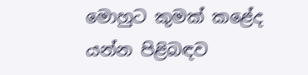මොහුට කුමක් කළේද යන්න පිළිබඳව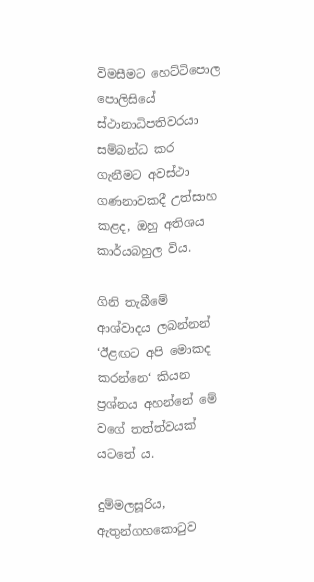විමසීමට හෙට්ටිපොල පොලිසියේ ස්ථානාධිපතිවරයා සම්බන්ධ කර ගැනීමට අවස්ථා ගණනාවකදී උත්සාහ කළද, ඔහු අතිශය කාර්යබහුල විය.

ගිනි තැබීමේ ආශ්වාදය ලබන්නන් ‘ඊළඟට අපි මොකද කරන්නෙ‘ කියන ප්‍රශ්නය අහන්නේ මේ වගේ තත්ත්වයක් යටතේ ය.

දුම්මලසූරිය, ඇතුන්ගහකොටුව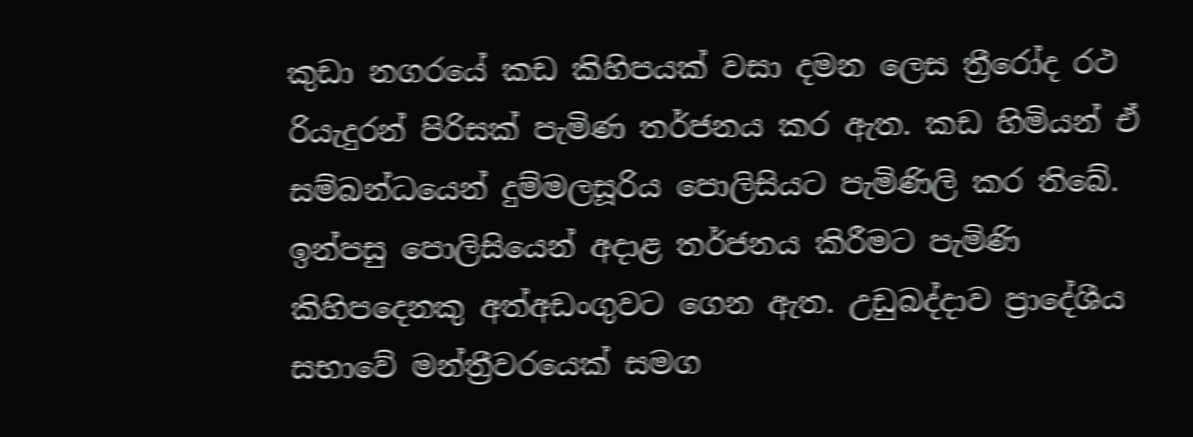කුඩා නගරයේ කඩ කිහිපයක් වසා දමන ලෙස ත්‍රීරෝද රථ රියැදුරන් පිරිසක් පැමිණ තර්ජනය කර ඇත. කඩ හිමියන් ඒ සම්බන්ධයෙන් දුම්මලසූරිය පොලිසියට පැමිණිලි කර තිබේ. ඉන්පසු පොලිසියෙන් අදාළ තර්ජනය කිරීමට පැමිණි කිහිපදෙනකු අත්අඩංගුවට ගෙන ඇත. උඩුබද්දාව ප්‍රාදේශීය සභාවේ මන්ත්‍රීවරයෙක් සමග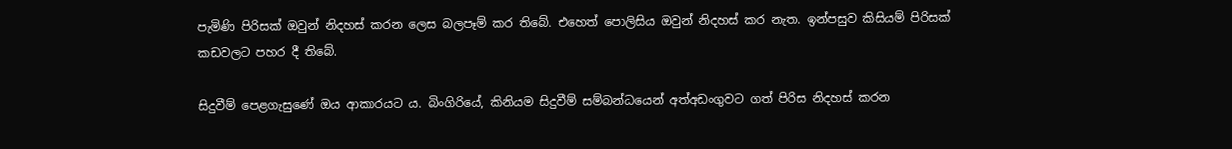පැමිණි පිරිසක් ඔවුන් නිදහස් කරන ලෙස බලපෑම් කර තිබේ. එහෙත් පොලිසිය ඔවුන් නිදහස් කර නැත. ඉන්පසුව කිසියම් පිරිසක් කඩවලට පහර දී තිබේ.

සිදුවීම් පෙළගැසුණේ ඔය ආකාරයට ය. බිංගිරියේ, කිනියම සිදුවීම් සම්බන්ධයෙන් අත්අඩංගුවට ගත් පිරිස නිදහස් කරන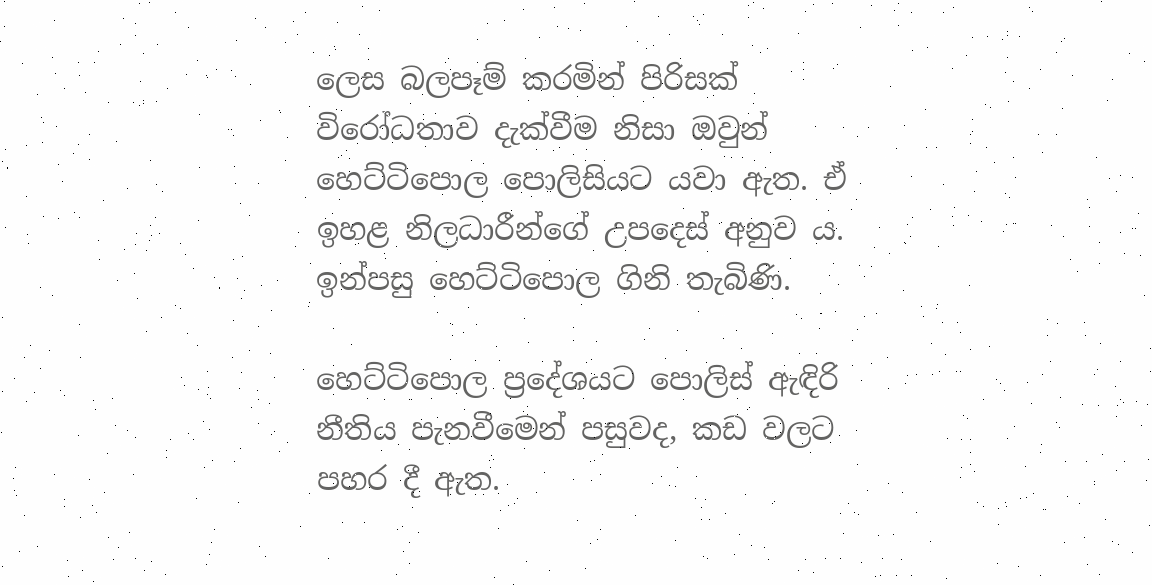ලෙස බලපෑම් කරමින් පිරිසක් විරෝධතාව දැක්වීම නිසා ඔවුන් හෙට්ටිපොල පොලිසියට යවා ඇත. ඒ ඉහළ නිලධාරීන්ගේ උපදෙස් අනුව ය. ඉන්පසු හෙට්ටිපොල ගිනි තැබිණි.

හෙට්ටිපොල ප්‍රදේශයට පොලිස් ඇඳිරි නීතිය පැනවීමෙන් පසුවද, කඩ වලට පහර දී ඇත.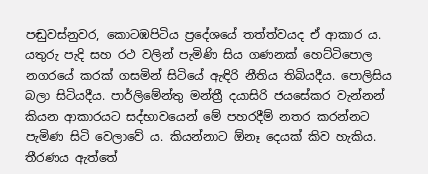පඬුවස්නුවර, කොටඹපිටිය ප්‍රදේශයේ තත්ත්වයද ඒ ආකාර ය. යතුරු පැදි සහ රථ වලින් පැමිණි සිය ගණනක් හෙට්ටිපොල නගරයේ කරක් ගසමින් සිටියේ ඇඳිරි නීතිය තිබියදීය. පොලිසිය බලා සිටියදීය. පාර්ලිමේන්තු මන්ත්‍රී දයාසිරි ජයසේකර වැන්නන් කියන ආකාරයට සද්භාවයෙන් මේ පහරදීම් නතර කරන්නට පැමිණ සිටි වෙලාවේ ය. කියන්නාට ඕනෑ දෙයක් කිව හැකිය. තීරණය ඇත්තේ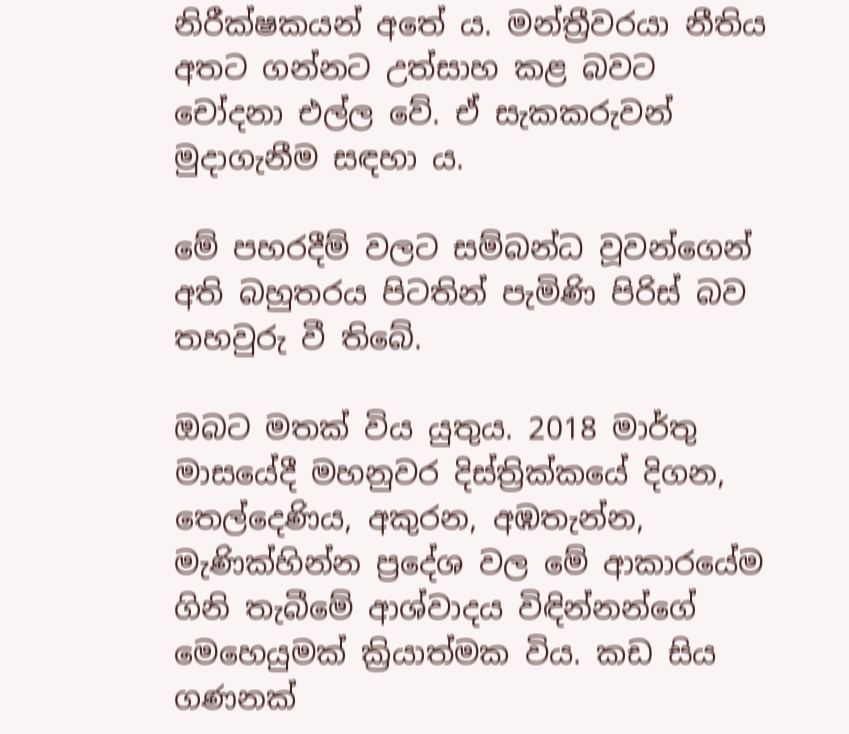නිරීක්ෂකයන් අතේ ය. මන්ත්‍රීවරයා නීතිය අතට ගන්නට උත්සාහ කළ බවට චෝදනා එල්ල වේ. ඒ සැකකරුවන් මුදාගැනීම සඳහා ය.

මේ පහරදීම් වලට සම්බන්ධ වූවන්ගෙන් අති බහුතරය පිටතින් පැමිණි පිරිස් බව තහවුරු වී තිබේ.

ඔබට මතක් විය යුතුය. 2018 මාර්තු මාසයේදී මහනුවර දිස්ත්‍රික්කයේ දිගන, තෙල්දෙණිය, අකුරන, අඹතැන්න, මැණික්හින්න ප්‍රදේශ වල මේ ආකාරයේම ගිනි තැබීමේ ආශ්වාදය විඳින්නන්ගේ මෙහෙයුමක් ක්‍රියාත්මක විය. කඩ සිය ගණනක්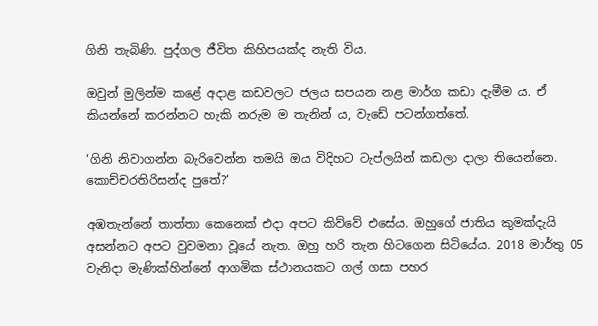ගිනි තැබිණි. පුද්ගල ජීවිත කිහිපයක්ද නැති විය.

ඔවුන් මුලින්ම කළේ අදාළ කඩවලට ජලය සපයන නළ මාර්ග කඩා දැමීම ය. ඒ කියන්නේ කරන්නට හැකි නරුම ම තැනින් ය, වැඩේ පටන්ගත්තේ.

‘ගිනි නිවාගන්න බැරිවෙන්න තමයි ඔය විදිහට ටැප්ලයින් කඩලා දාලා තියෙන්නෙ. කොච්චරතිරිසන්ද පුතේ?‘

අඹතැන්නේ තාත්තා කෙනෙක් එදා අපට කිව්වේ එසේය. ඔහුගේ ජාතිය කුමක්දැයි අසන්නට අපට වුවමනා වූයේ නැත. ඔහු හරි තැන හිටගෙන සිටියේය. 2018 මාර්තු 05 වැනිදා මැණික්හින්නේ ආගමික ස්ථානයකට ගල් ගසා පහර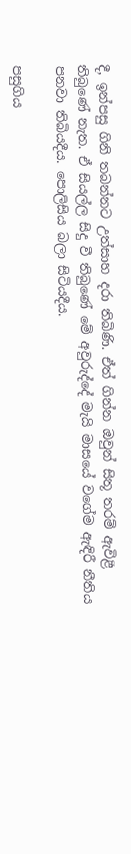දී, ඉන්පසු ගිනි තබන්නට උත්සාහ දරා තිබිණි. ඒත් ගින්න ඔවුන් සිතූ තරම් ඇවිළී තිබුණේ නැත. ඒ සියල්ල සිදු වී තිබුණේ මේ අවුරුද්දේ මැයි මාසයේ වගේම ඇඳිරී නීතිය පනවා තිබියදීය. පොලිසිය බලා සිටියදීය.

පසුගිය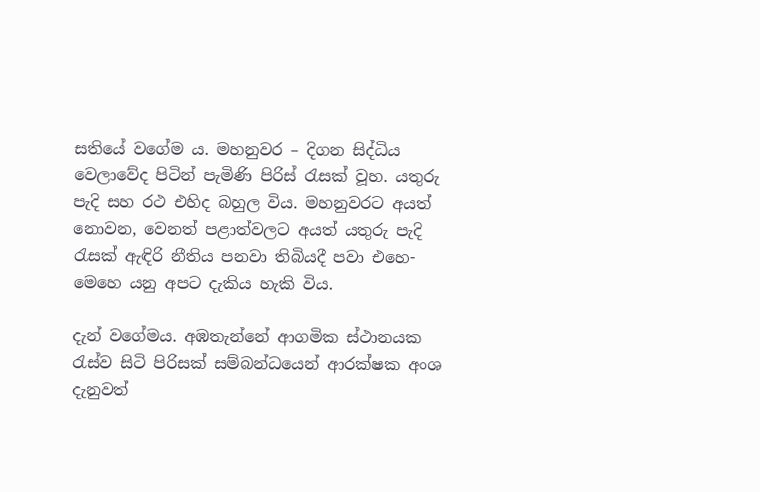සතියේ වගේම ය. මහනුවර – දිගන සිද්ධිය වෙලාවේද පිටින් පැමිණි පිරිස් රැසක් වූහ. යතුරු පැදි සහ රථ එහිද බහුල විය. මහනුවරට අයත් නොවන, වෙනත් පළාත්වලට අයත් යතුරු පැදි රැසක් ඇඳිරි නීතිය පනවා තිබියදී පවා එහෙ-මෙහෙ යනු අපට දැකිය හැකි විය.

දැන් වගේමය. අඹතැන්නේ ආගමික ස්ථානයක රැස්ව සිටි පිරිසක් සම්බන්ධයෙන් ආරක්ෂක අංශ දැනුවත්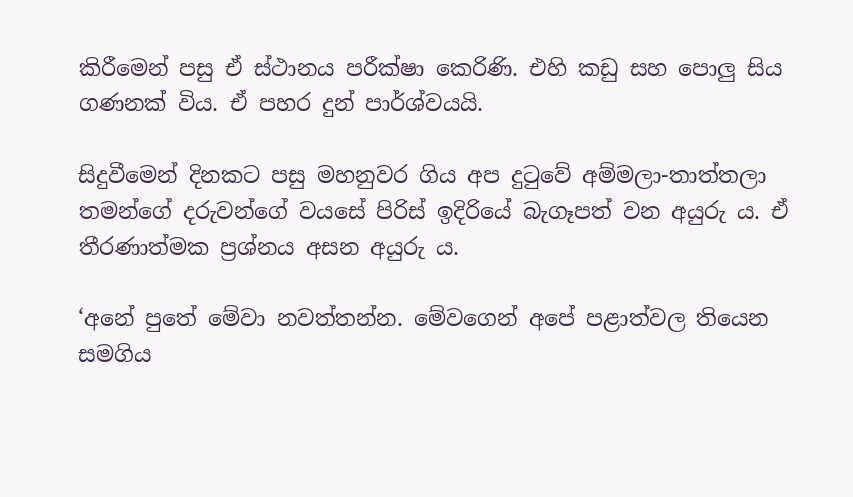කිරීමෙන් පසු ඒ ස්ථානය පරීක්ෂා කෙරිණි. එහි කඩු සහ පොලු සිය ගණනක් විය. ඒ පහර දුන් පාර්ශ්වයයි.

සිදුවීමෙන් දිනකට පසු මහනුවර ගිය අප දුටුවේ අම්මලා-තාත්තලා තමන්ගේ දරුවන්ගේ වයසේ පිරිස් ඉදිරියේ බැගෑපත් වන අයුරු ය. ඒ තීරණාත්මක ප්‍රශ්නය අසන අයුරු ය.

‘අනේ පුතේ මේවා නවත්තන්න. මේවගෙන් අපේ පළාත්වල තියෙන සමගිය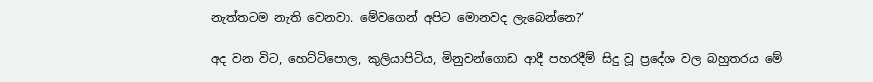නැත්තටම නැති වෙනවා. මේවගෙන් අපිට මොනවද ලැබෙන්නෙ?‘

අද වන විට, හෙට්ටිපොල, කුලියාපිටිය, මිනුවන්ගොඩ ආදී පහරදීම් සිදු වූ ප්‍රදේශ වල බහුතරය මේ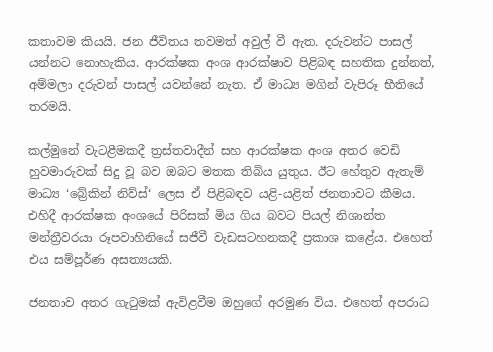කතාවම කියයි. ජන ජීවිතය තවමත් අවුල් වී ඇත. දරුවන්ට පාසල් යන්නට නොහැකිය. ආරක්ෂක අංශ ආරක්ෂාව පිළිබඳ සහතික දුන්නත්, අම්මලා දරුවන් පාසල් යවන්නේ නැත. ඒ මාධ්‍ය මගින් වැපිරූ භීතියේ තරමයි.

කල්මුනේ වැටළීමකදී ත්‍රස්තවාදීන් සහ ආරක්ෂක අංශ අතර වෙඩි හුවමාරුවක් සිදු වූ බව ඔබට මතක තිබිය යුතුය. ඊට හේතුව ඇතැම් මාධ්‍ය ‘බ්‍රේකින් නිව්ස්‘ ලෙස ඒ පිළිබඳව යළි-යළිත් ජනතාවට කීමය. එහිදී ආරක්ෂක අංශයේ පිරිසක් මිය ගිය බවට පියල් නිශාන්ත මන්ත්‍රීවරයා රූපවාහිනියේ සජීවී වැඩසටහනකදී ප්‍රකාශ කළේය. එහෙත් එය සම්පූර්ණ අසත්‍යයකි.

ජනතාව අතර ගැටුමක් ඇවිළවීම ඔහුගේ අරමුණ විය. එහෙත් අපරාධ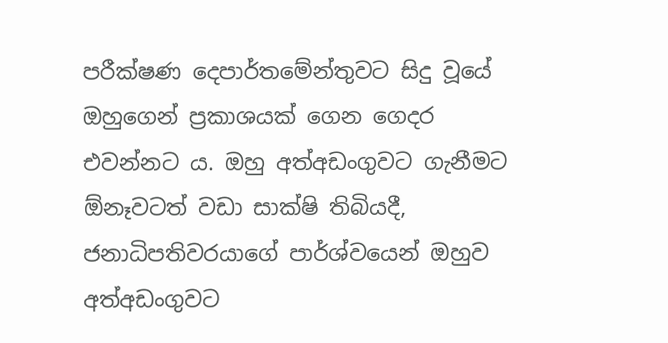පරීක්ෂණ දෙපාර්තමේන්තුවට සිදු වූයේ ඔහුගෙන් ප්‍රකාශයක් ගෙන ගෙදර එවන්නට ය. ඔහු අත්අඩංගුවට ගැනීමට ඕනෑවටත් වඩා සාක්ෂි තිබියදී, ජනාධිපතිවරයාගේ පාර්ශ්වයෙන් ඔහුව අත්අඩංගුවට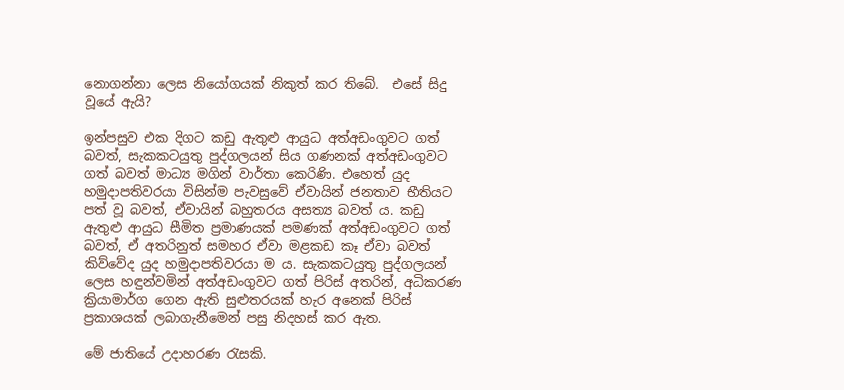නොගන්නා ලෙස නියෝගයක් නිකුත් කර තිබේ.  එසේ සිදු වූයේ ඇයි?

ඉන්පසුව එක දිගට කඩු ඇතුළු ආයුධ අත්අඩංගුවට ගත් බවත්, සැකකටයුතු පුද්ගලයන් සිය ගණනක් අත්අඩංගුවට ගත් බවත් මාධ්‍ය මගින් වාර්තා කෙරිණි. එහෙත් යුද හමුදාපතිවරයා විසින්ම පැවසුවේ ඒවායින් ජනතාව භීතියට පත් වූ බවත්, ඒවායින් බහුතරය අසත්‍ය බවත් ය. කඩු ඇතුළු ආයුධ සීමිත ප්‍රමාණයක් පමණක් අත්අඩංගුවට ගත් බවත්, ඒ අතරිනුත් සමහර ඒවා මළකඩ කෑ ඒවා බවත් කිව්වේද යුද හමුදාපතිවරයා ම ය. සැකකටයුතු පුද්ගලයන් ලෙස හඳුන්වමින් අත්අඩංගුවට ගත් පිරිස් අතරින්, අධිකරණ ක්‍රියාමාර්ග ගෙන ඇති සුළුතරයක් හැර අනෙක් පිරිස් ප්‍රකාශයක් ලබාගැනීමෙන් පසු නිදහස් කර ඇත.

මේ ජාතියේ උදාහරණ රැසකි.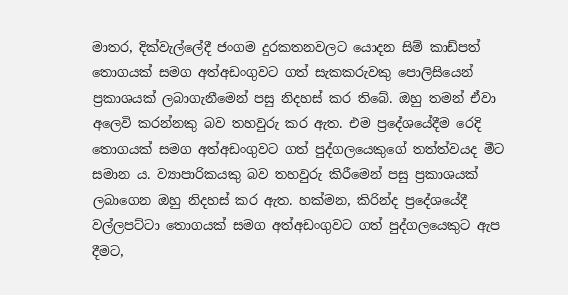මාතර, දික්වැල්ලේදී ජංගම දුරකතනවලට යොදන සිම් කාඩ්පත් තොගයක් සමග අත්අඩංගුවට ගත් සැකකරුවකු පොලිසියෙන් ප්‍රකාශයක් ලබාගැනීමෙන් පසු නිදහස් කර තිබේ. ඔහු තමන් ඒවා අලෙවි කරන්නකු බව තහවුරු කර ඇත. එම ප්‍රදේශයේදීම රෙදි තොගයක් සමග අත්අඩංගුවට ගත් පුද්ගලයෙකුගේ තත්ත්වයද මීට සමාන ය. ව්‍යාපාරිකයකු බව තහවුරු කිරීමෙන් පසු ප්‍රකාශයක් ලබාගෙන ඔහු නිදහස් කර ඇත. හක්මන, කිරින්ද ප්‍රදේශයේදී වල්ලපට්ටා තොගයක් සමග අත්අඩංගුවට ගත් පුද්ගලයෙකුට ඇප දීමට,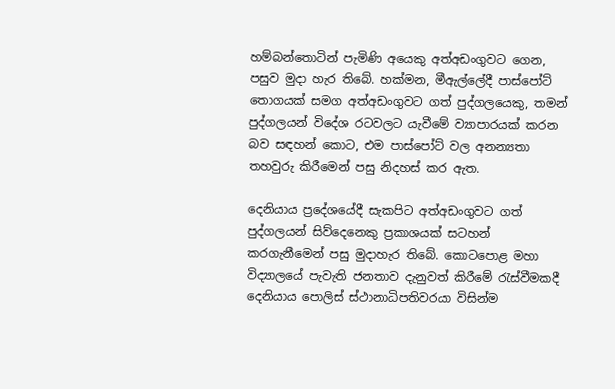හම්බන්තොටින් පැමිණි අයෙකු අත්අඩංගුවට ගෙන, පසුව මුදා හැර තිබේ. හක්මන, මීඇල්ලේදී පාස්පෝට් තොගයක් සමග අත්අඩංගුවට ගත් පුද්ගලයෙකු, තමන් පුද්ගලයන් විදේශ රටවලට යැවීමේ ව්‍යාපාරයක් කරන බව සඳහන් කොට, එම පාස්පෝට් වල අනන්‍යතා තහවුරු කිරීමෙන් පසු නිදහස් කර ඇත.

දෙනියාය ප්‍රදේශයේදී සැකපිට අත්අඩංගුවට ගත් පුද්ගලයන් සිව්දෙනෙකු ප්‍රකාශයක් සටහන් කරගැනීමෙන් පසු මුදාහැර තිබේ. කොටපොළ මහා විද්‍යාලයේ පැවැති ජනතාව දැනුවත් කිරීමේ රැස්වීමකදී දෙනියාය පොලිස් ස්ථානාධිපතිවරයා විසින්ම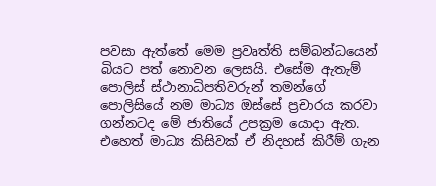පවසා ඇත්තේ මෙම ප්‍රවෘත්ති සම්බන්ධයෙන් බියට පත් නොවන ලෙසයි. එසේම ඇතැම් පොලිස් ස්ථානාධිපතිවරුන් තමන්ගේ පොලිසියේ නම මාධ්‍ය ඔස්සේ ප්‍රචාරය කරවා ගන්නටද මේ ජාතියේ උපක්‍රම යොදා ඇත. එහෙත් මාධ්‍ය කිසිවක් ඒ නිදහස් කිරීම් ගැන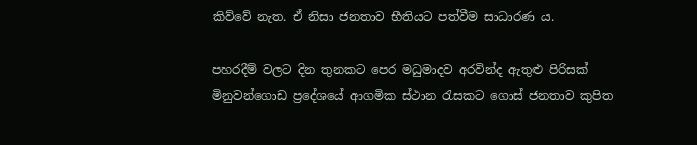කිව්වේ නැත. ඒ නිසා ජනතාව භීතියට පත්වීම සාධාරණ ය.

පහරදීම් වලට දින තුනකට පෙර මධුමාදව අරවින්ද ඇතුළු පිරිසක් මිනුවන්ගොඩ ප්‍රදේශයේ ආගමික ස්ථාන රැසකට ගොස් ජනතාව කුපිත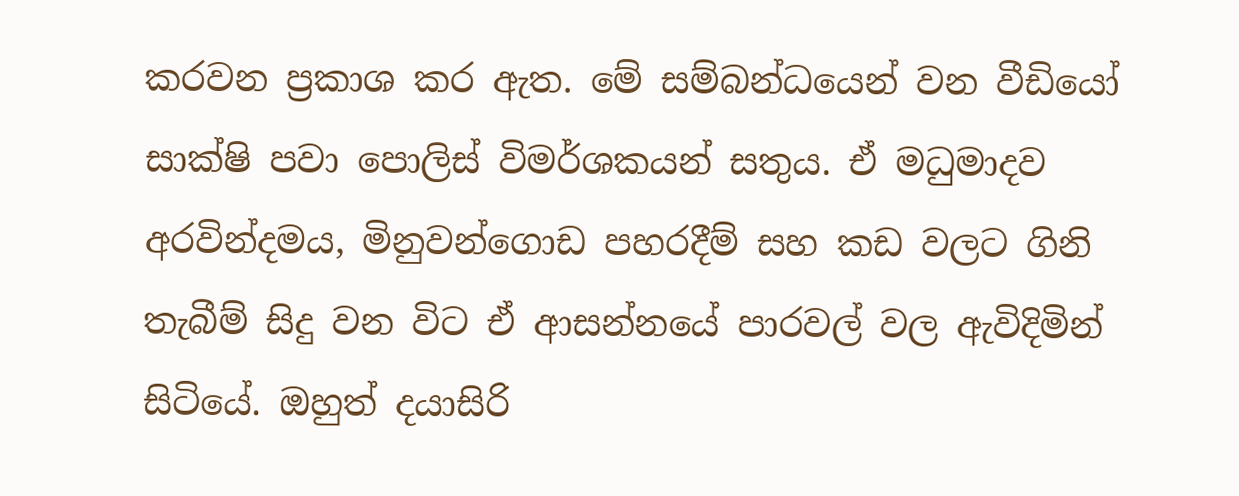කරවන ප්‍රකාශ කර ඇත. මේ සම්බන්ධයෙන් වන වීඩියෝ සාක්ෂි පවා පොලිස් විමර්ශකයන් සතුය. ඒ මධුමාදව අරවින්දමය, මිනුවන්ගොඩ පහරදීම් සහ කඩ වලට ගිනි තැබීම් සිදු වන විට ඒ ආසන්නයේ පාරවල් වල ඇවිදිමින් සිටියේ. ඔහුත් දයාසිරි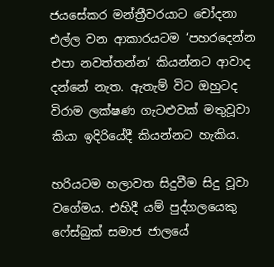ජයසේකර මන්ත්‍රීවරයාට චෝදනා එල්ල වන ආකාරයටම ‘පහරදෙන්න එපා නවත්තන්න‘ කියන්නට ආවාද දන්නේ නැත. ඇතැම් විට ඔහුටද විරාම ලක්ෂණ ගැටළුවක් මතුවූවා කියා ඉදිරියේදී කියන්නට හැකිය.

හරියටම හලාවත සිදුවීම සිදු වූවා වගේමය. එහිදී යම් පුද්ගලයෙකු ෆේස්බුක් සමාජ ජාලයේ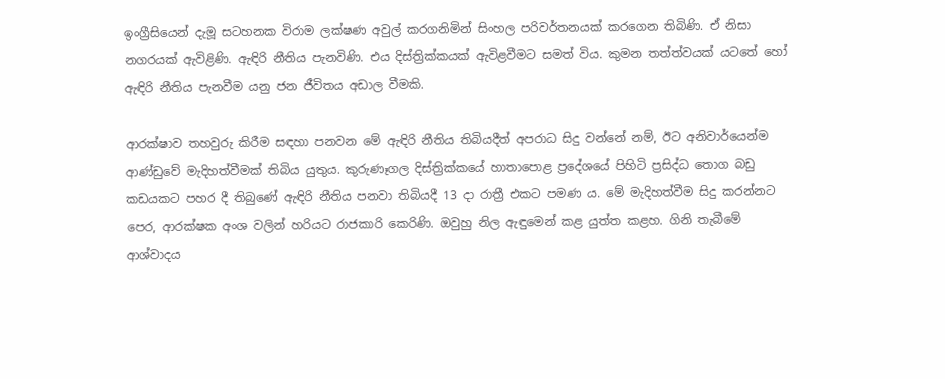ඉංග්‍රීසියෙන් දැමූ සටහනක විරාම ලක්ෂණ අවුල් කරගනිමින් සිංහල පරිවර්තනයක් කරගෙන තිබිණි. ඒ නිසා නගරයක් ඇවිළිණි. ඇඳිරි නීතිය පැනවිණි. එය දිස්ත්‍රික්කයක් ඇවිළවීමට සමත් විය. කුමන තත්ත්වයක් යටතේ හෝ ඇඳිරි නීතිය පැනවීම යනු ජන ජීවිතය අඩාල වීමකි.

ආරක්ෂාව තහවුරු කිරීම සඳහා පනවන මේ ඇඳිරි නීතිය තිබියදීත් අපරාධ සිදු වන්නේ නම්, ඊට අනිවාර්යෙන්ම ආණ්ඩුවේ මැදිහත්වීමක් තිබිය යුතුය. කුරුණෑගල දිස්ත්‍රික්කයේ හාතාපොළ ප්‍රදේශයේ පිහිටි ප්‍රසිද්ධ තොග බඩු කඩයකට පහර දී තිබුණේ ඇඳිරි නීතිය පනවා තිබියදී 13 දා රාත්‍රී එකට පමණ ය. මේ මැදිහත්වීම සිදු කරන්නට පෙර, ආරක්ෂක අංශ වලින් හරියට රාජකාරි කෙරිණි. ඔවුහු නිල ඇඳුමෙන් කළ යුත්ත කළහ. ගිනි තැබීමේ ආශ්වාදය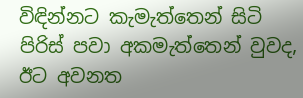විඳින්නට කැමැත්තෙන් සිටි පිරිස් පවා අකමැත්තෙන් වුවද, ඊට අවනත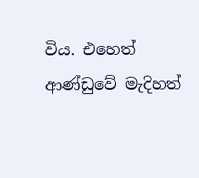විය. එහෙත් ආණ්ඩුවේ මැදිහත්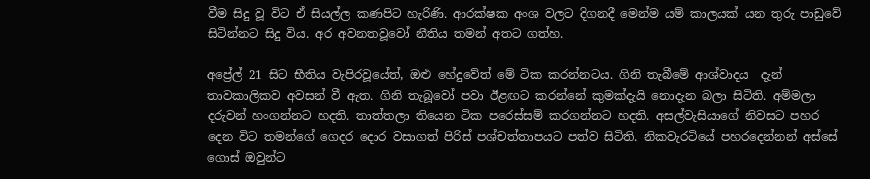වීම සිදු වූ විට ඒ සියල්ල කණපිට හැරිණි. ආරක්ෂක අංශ වලට දිගනදී මෙන්ම යම් කාලයක් යන තුරු පාඩුවේ සිටින්නට සිදු විය. අර අවනතවූවෝ නීතිය තමන් අතට ගත්හ.

අප්‍රේල් 21 සිට භීතිය වැපිරවූයේත්, ඔළු හේදුවේත් මේ ටික කරන්නටය. ගිනි තැබීමේ ආශ්වාදය  දැන් තාවකාලිකව අවසන් වී ඇත. ගිනි තැබූවෝ පවා ඊළඟට කරන්නේ කුමක්දැයි නොදැන බලා සිටිති. අම්මලා දරුවන් හංගන්නට හදති. තාත්තලා තියෙන ටික පරෙස්සම් කරගන්නට හදති. අසල්වැසියාගේ නිවසට පහර දෙන විට තමන්ගේ ගෙදර දොර වසාගත් පිරිස් පශ්චත්තාපයට පත්ව සිටිති. නිකවැරටියේ පහරදෙන්නන් අස්සේ ගොස් ඔවුන්ට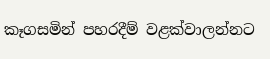කෑගසමින් පහරදීම් වළක්වාලන්නට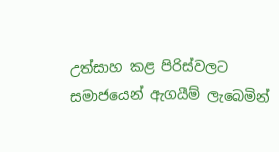උත්සාහ කළ පිරිස්වලට සමාජයෙන් ඇගයීම් ලැබෙමින්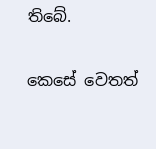තිබේ.

කෙසේ වෙතත්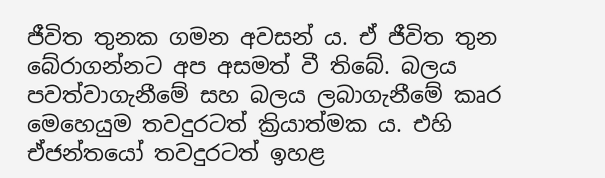ජීවිත තුනක ගමන අවසන් ය. ඒ ජීවිත තුන බේරාගන්නට අප අසමත් වී තිබේ. බලය පවත්වාගැනීමේ සහ බලය ලබාගැනීමේ කෘර මෙහෙයුම තවදුරටත් ක්‍රියාත්මක ය. එහි ඒජන්තයෝ තවදුරටත් ඉහළ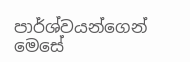පාර්ශ්වයන්ගෙන් මෙසේ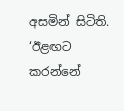අසමින් සිටිති. ‘ඊළඟට කරන්නේ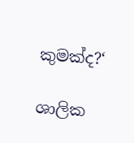කුමක්ද?‘

ශාලික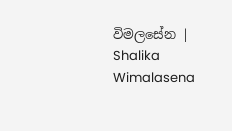විමලසේන | Shalika Wimalasena